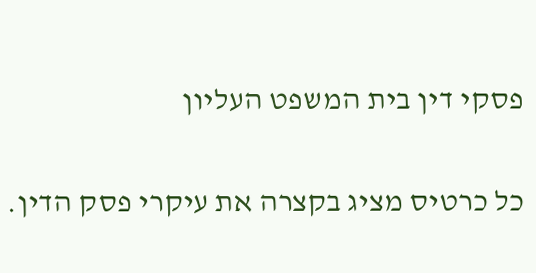פסקי דין בית המשפט העליון

כל כרטיס מציג בקצרה את עיקרי פסק הדין.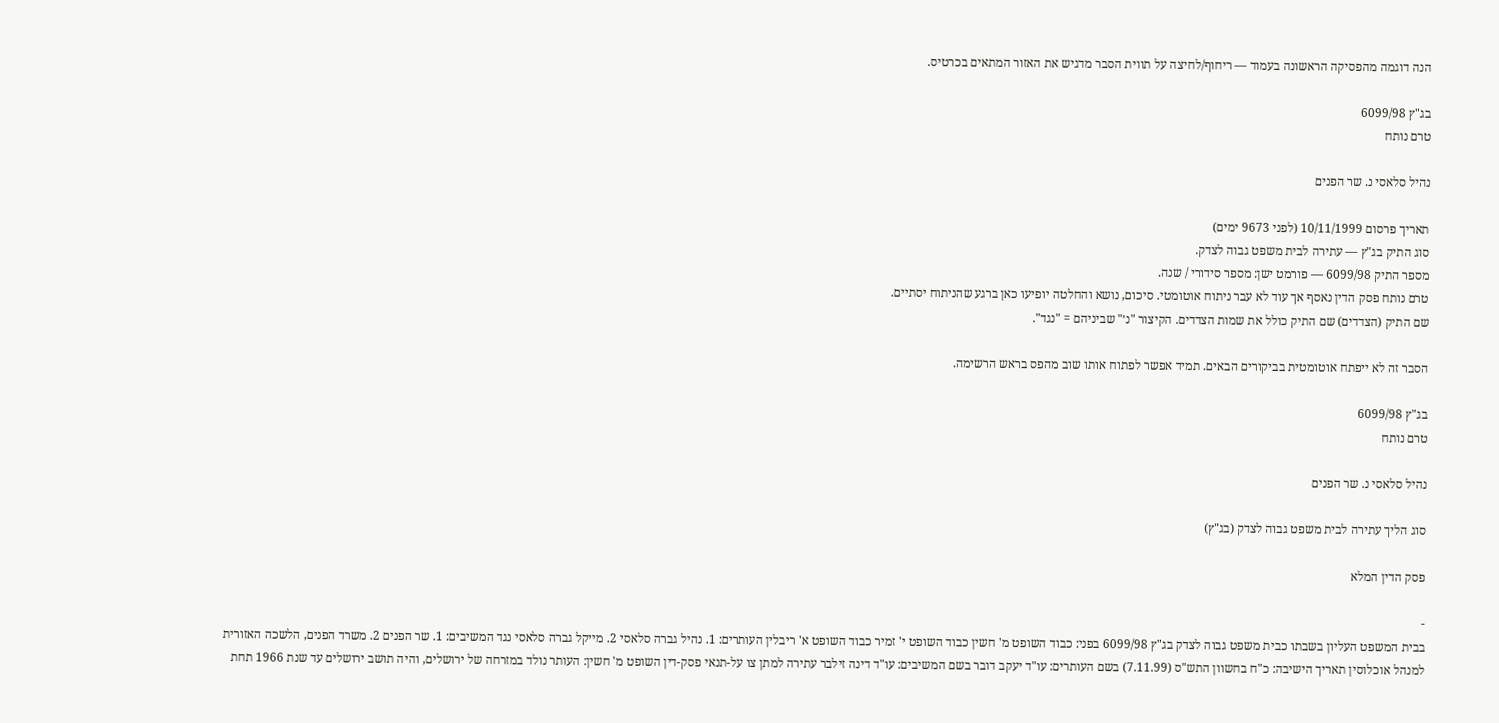הנה דוגמה מהפסיקה הראשונה בעמוד — ריחוף/לחיצה על תווית הסבר מדגיש את האזור המתאים בכרטיס.

בג"ץ 6099/98
טרם נותח

נהיל סלאסי נ. שר הפנים

תאריך פרסום 10/11/1999 (לפני 9673 ימים)
סוג התיק בג"ץ — עתירה לבית משפט גבוה לצדק.
מספר התיק 6099/98 — פורמט ישן: מספר סידורי / שנה.
טרם נותח פסק הדין נאסף אך עוד לא עבר ניתוח אוטומטי. סיכום, נושא והחלטה יופיעו כאן ברגע שהניתוח יסתיים.
שם התיק (הצדדים) שם התיק כולל את שמות הצדדים. הקיצור "נ׳" שביניהם = "נגד".

הסבר זה לא ייפתח אוטומטית בביקורים הבאים. תמיד אפשר לפתוח אותו שוב מהפס בראש הרשימה.

בג"ץ 6099/98
טרם נותח

נהיל סלאסי נ. שר הפנים

סוג הליך עתירה לבית משפט גבוה לצדק (בג"ץ)

פסק הדין המלא

-
בבית המשפט העליון בשבתו כבית משפט גבוה לצדק בג"ץ 6099/98 בפני: כבוד השופט מ' חשין כבוד השופט י' זמיר כבוד השופט א' ריבלין העותרים: 1. נהיל גברה סלאסי 2. מייקל גברה סלאסי נגד המשיבים: 1. שר הפנים 2. משרד הפנים, הלשכה האזורית למנהל אוכלוסין תאריך הישיבה: כ"ח בחשוון התש"ס (7.11.99) בשם העותרים: עו"ד יעקב דובר בשם המשיבים: עו"ד דינה זילבר עתירה למתן צו על-תנאי פסק-דין השופט מ' חשין: העותר נולד במזרחה של ירושלים, והיה תושב ירושלים עד שנת 1966 תחת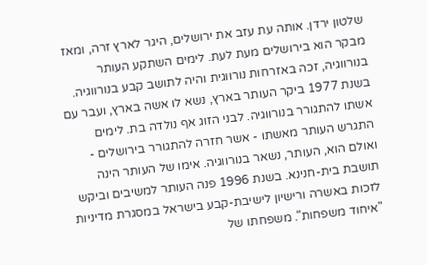שלטון ירדן. אותה עת עזב את ירושלים, היגר לארץ זרה, ומאז מבקר הוא בירושלים מעת לעת. לימים השתקע העותר בנורווגיה, זכה באזרחות נורווגית והיה לתושב קבע בנורווגיה. בשנת 1977 ביקר העותר בארץ, נשא לו אשה בארץ, ועבר עם אשתו להתגורר בנורווגיה. לבני הזוג אף נולדה בת. לימים התגרש העותר מאשתו - אשר חזרה להתגורר בירושלים - ואולם הוא, העותר, נשאר בנורווגיה. אימו של העותר הינה תושבת בית-חנינא. בשנת 1996 פנה העותר למשיבים וביקש לזכות באשרה ורישיון לישיבת-קבע בישראל במסגרת מדיניות "איחוד משפחות". משפחתו של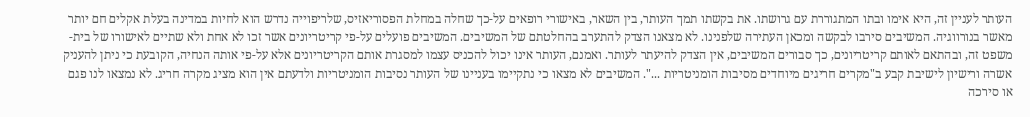העותר לעניין זה, היא אימו ובתו המתגוררת עם גרושתו. את בקשתו תמך העותר, בין השאר, באישורי רופאים על-כך שחלה במחלת הפסוריאזיס, שלריפוייה נדרש הוא לחיות במדינה בעלת אקלים חם יותר מאשר בנורווגיה. המשיבים סירבו לבקשה ומכאן העתירה שלפנינו. לא מצאנו הצדק להתערב בהחלטתם של המשיבים. המשיבים פועלים על-פי קריטריונים אשר זכו לא אחת ולא שתיים לאישורו של בית-משפט זה, ובהתאם לאותם קריטריונים, כך סבורים המשיבים, אין הצדק להיעתר לעותר. ואמנם, העותר אינו יכול להכניס עצמו למסגרת אותם הקריטריונים אלא על-פי אותה הנחיה, הקובעת כי ניתן להעניק אשרה ורישיון לישיבת קבע ב"מקרים חריגים מיוחדים מסיבות הומניטריות ...". המשיבים לא מצאו כי נתקיימו בעניינו של העותר נסיבות הומניטריות ולדעתם אין הוא מציג מקרה חריג. לא נמצאו לנו פגם או סירכה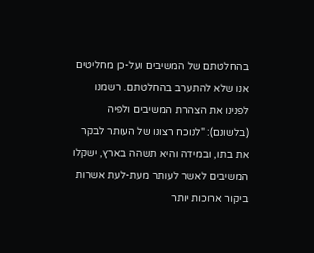בהחלטתם של המשיבים ועל-כן מחליטים אנו שלא להתערב בהחלטתם. רשמנו לפנינו את הצהרת המשיבים ולפיה (בלשונם): "לנוכח רצונו של העותר לבקר את בתו, ובמידה והיא תשהה בארץ, ישקלו המשיבים לאשר לעותר מעת-לעת אשרות ביקור ארוכות יותר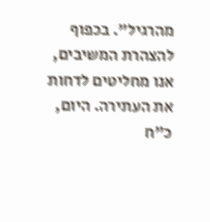מהרגיל". בכפוף להצהרת המשיבים, אנו מחליטים לדחות את העתירה. היום, כ"ח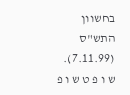בחשוון התש"ס (7.11.99). ש ו פ ט ש ו פ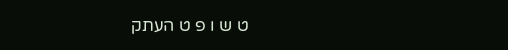ט ש ו פ ט העתק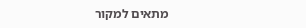מתאים למקור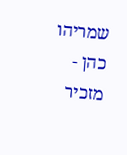שמריהו כהן - מזכיר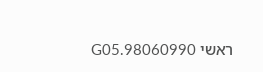ראשי 98060990.G05